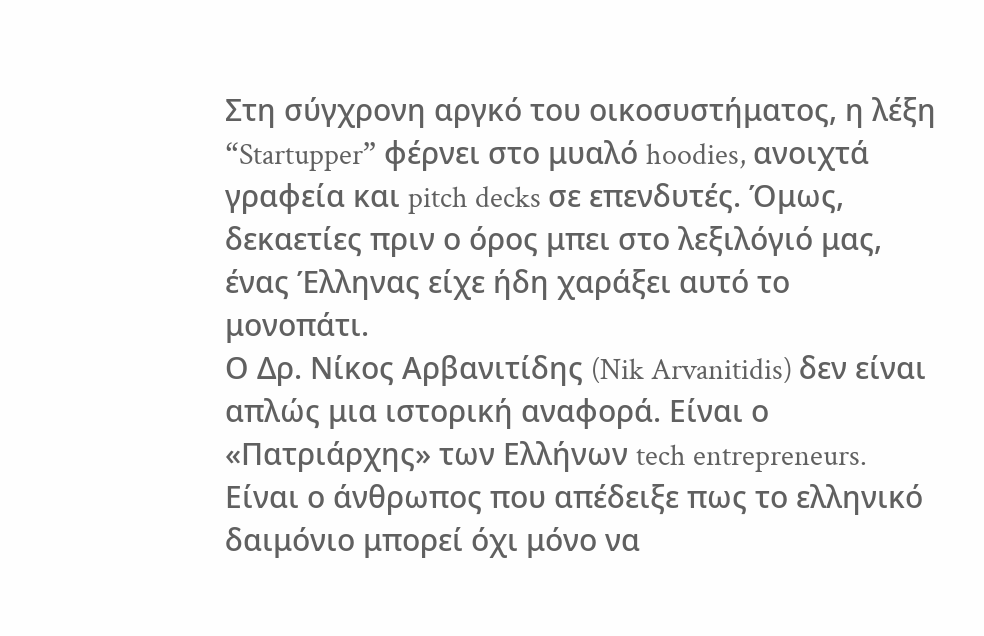Στη σύγχρονη αργκό του οικοσυστήματος, η λέξη “Startupper” φέρνει στο μυαλό hoodies, ανοιχτά γραφεία και pitch decks σε επενδυτές. Όμως, δεκαετίες πριν ο όρος μπει στο λεξιλόγιό μας, ένας Έλληνας είχε ήδη χαράξει αυτό το μονοπάτι.
Ο Δρ. Νίκος Αρβανιτίδης (Nik Arvanitidis) δεν είναι απλώς μια ιστορική αναφορά. Είναι ο «Πατριάρχης» των Ελλήνων tech entrepreneurs. Είναι ο άνθρωπος που απέδειξε πως το ελληνικό δαιμόνιο μπορεί όχι μόνο να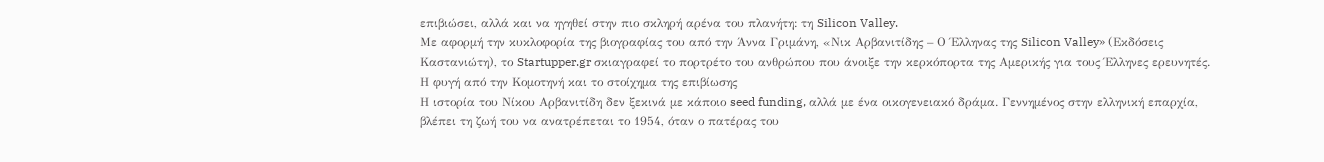επιβιώσει, αλλά και να ηγηθεί στην πιο σκληρή αρένα του πλανήτη: τη Silicon Valley.
Με αφορμή την κυκλοφορία της βιογραφίας του από την Άννα Γριμάνη, «Νικ Αρβανιτίδης – Ο Έλληνας της Silicon Valley» (Εκδόσεις Καστανιώτη), το Startupper.gr σκιαγραφεί το πορτρέτο του ανθρώπου που άνοιξε την κερκόπορτα της Αμερικής για τους Έλληνες ερευνητές.
Η φυγή από την Κομοτηνή και το στοίχημα της επιβίωσης
Η ιστορία του Νίκου Αρβανιτίδη δεν ξεκινά με κάποιο seed funding, αλλά με ένα οικογενειακό δράμα. Γεννημένος στην ελληνική επαρχία, βλέπει τη ζωή του να ανατρέπεται το 1954, όταν ο πατέρας του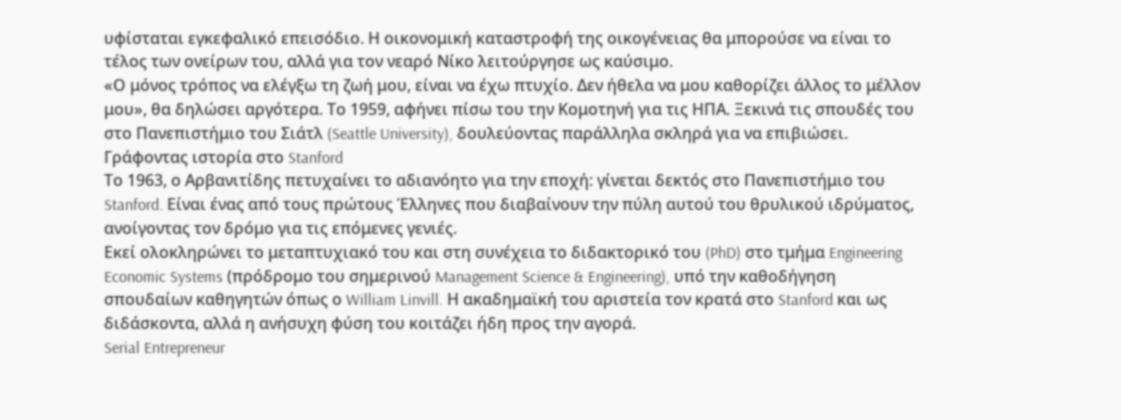υφίσταται εγκεφαλικό επεισόδιο. Η οικονομική καταστροφή της οικογένειας θα μπορούσε να είναι το τέλος των ονείρων του, αλλά για τον νεαρό Νίκο λειτούργησε ως καύσιμο.
«Ο μόνος τρόπος να ελέγξω τη ζωή μου, είναι να έχω πτυχίο. Δεν ήθελα να μου καθορίζει άλλος το μέλλον μου», θα δηλώσει αργότερα. Το 1959, αφήνει πίσω του την Κομοτηνή για τις ΗΠΑ. Ξεκινά τις σπουδές του στο Πανεπιστήμιο του Σιάτλ (Seattle University), δουλεύοντας παράλληλα σκληρά για να επιβιώσει.
Γράφοντας ιστορία στο Stanford
Το 1963, ο Αρβανιτίδης πετυχαίνει το αδιανόητο για την εποχή: γίνεται δεκτός στο Πανεπιστήμιο του Stanford. Είναι ένας από τους πρώτους Έλληνες που διαβαίνουν την πύλη αυτού του θρυλικού ιδρύματος, ανοίγοντας τον δρόμο για τις επόμενες γενιές.
Εκεί ολοκληρώνει το μεταπτυχιακό του και στη συνέχεια το διδακτορικό του (PhD) στο τμήμα Engineering Economic Systems (πρόδρομο του σημερινού Management Science & Engineering), υπό την καθοδήγηση σπουδαίων καθηγητών όπως ο William Linvill. Η ακαδημαϊκή του αριστεία τον κρατά στο Stanford και ως διδάσκοντα, αλλά η ανήσυχη φύση του κοιτάζει ήδη προς την αγορά.
Serial Entrepreneur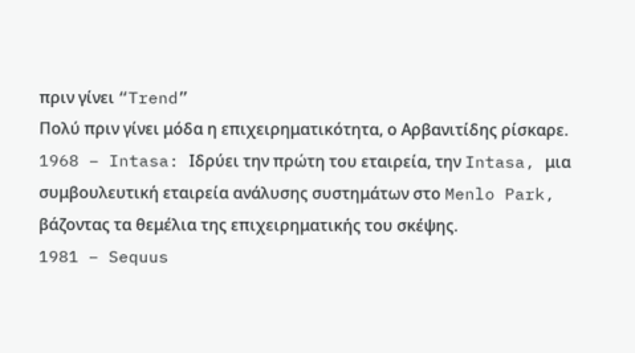πριν γίνει “Trend”
Πολύ πριν γίνει μόδα η επιχειρηματικότητα, ο Αρβανιτίδης ρίσκαρε.
1968 – Intasa: Ιδρύει την πρώτη του εταιρεία, την Intasa, μια συμβουλευτική εταιρεία ανάλυσης συστημάτων στο Menlo Park, βάζοντας τα θεμέλια της επιχειρηματικής του σκέψης.
1981 – Sequus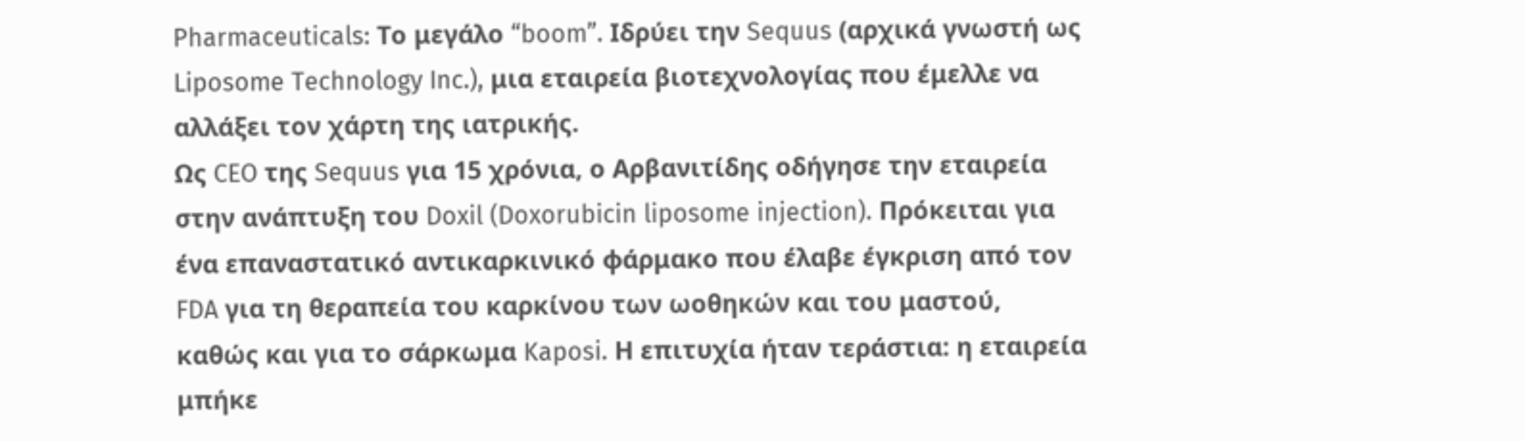Pharmaceuticals: Το μεγάλο “boom”. Ιδρύει την Sequus (αρχικά γνωστή ως Liposome Technology Inc.), μια εταιρεία βιοτεχνολογίας που έμελλε να αλλάξει τον χάρτη της ιατρικής.
Ως CEO της Sequus για 15 χρόνια, ο Αρβανιτίδης οδήγησε την εταιρεία στην ανάπτυξη του Doxil (Doxorubicin liposome injection). Πρόκειται για ένα επαναστατικό αντικαρκινικό φάρμακο που έλαβε έγκριση από τον FDA για τη θεραπεία του καρκίνου των ωοθηκών και του μαστού, καθώς και για το σάρκωμα Kaposi. Η επιτυχία ήταν τεράστια: η εταιρεία μπήκε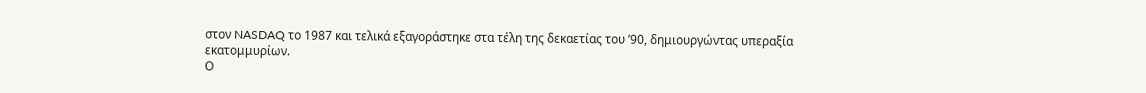στον NASDAQ το 1987 και τελικά εξαγοράστηκε στα τέλη της δεκαετίας του ’90, δημιουργώντας υπεραξία εκατομμυρίων.
Ο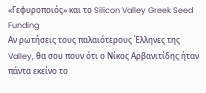«Γεφυροποιός» και το Silicon Valley Greek Seed Funding
Αν ρωτήσεις τους παλαιότερους Έλληνες της Valley, θα σου πουν ότι ο Νίκος Αρβανιτίδης ήταν πάντα εκείνο το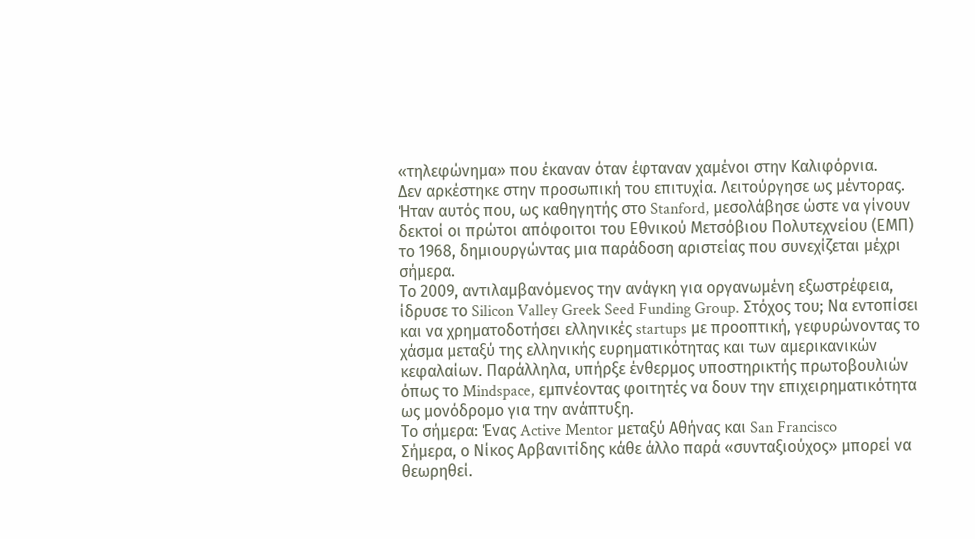«τηλεφώνημα» που έκαναν όταν έφταναν χαμένοι στην Καλιφόρνια.
Δεν αρκέστηκε στην προσωπική του επιτυχία. Λειτούργησε ως μέντορας. Ήταν αυτός που, ως καθηγητής στο Stanford, μεσολάβησε ώστε να γίνουν δεκτοί οι πρώτοι απόφοιτοι του Εθνικού Μετσόβιου Πολυτεχνείου (ΕΜΠ) το 1968, δημιουργώντας μια παράδοση αριστείας που συνεχίζεται μέχρι σήμερα.
Το 2009, αντιλαμβανόμενος την ανάγκη για οργανωμένη εξωστρέφεια, ίδρυσε το Silicon Valley Greek Seed Funding Group. Στόχος του; Να εντοπίσει και να χρηματοδοτήσει ελληνικές startups με προοπτική, γεφυρώνοντας το χάσμα μεταξύ της ελληνικής ευρηματικότητας και των αμερικανικών κεφαλαίων. Παράλληλα, υπήρξε ένθερμος υποστηρικτής πρωτοβουλιών όπως το Mindspace, εμπνέοντας φοιτητές να δουν την επιχειρηματικότητα ως μονόδρομο για την ανάπτυξη.
Το σήμερα: Ένας Active Mentor μεταξύ Αθήνας και San Francisco
Σήμερα, ο Νίκος Αρβανιτίδης κάθε άλλο παρά «συνταξιούχος» μπορεί να θεωρηθεί.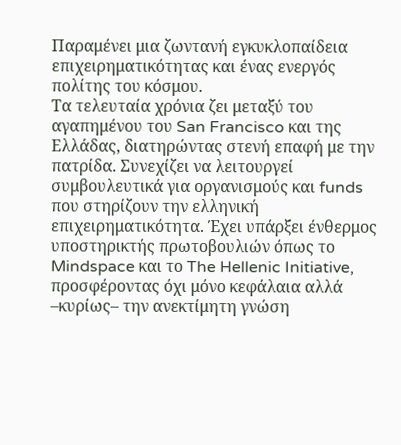Παραμένει μια ζωντανή εγκυκλοπαίδεια επιχειρηματικότητας και ένας ενεργός πολίτης του κόσμου.
Τα τελευταία χρόνια ζει μεταξύ του αγαπημένου του San Francisco και της Ελλάδας, διατηρώντας στενή επαφή με την πατρίδα. Συνεχίζει να λειτουργεί συμβουλευτικά για οργανισμούς και funds που στηρίζουν την ελληνική επιχειρηματικότητα. Έχει υπάρξει ένθερμος υποστηρικτής πρωτοβουλιών όπως το Mindspace και το The Hellenic Initiative, προσφέροντας όχι μόνο κεφάλαια αλλά –κυρίως– την ανεκτίμητη γνώση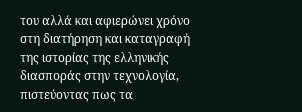του αλλά και αφιερώνει χρόνο στη διατήρηση και καταγραφή της ιστορίας της ελληνικής διασποράς στην τεχνολογία, πιστεύοντας πως τα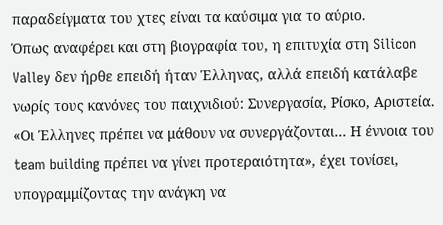παραδείγματα του χτες είναι τα καύσιμα για το αύριο.
Όπως αναφέρει και στη βιογραφία του, η επιτυχία στη Silicon Valley δεν ήρθε επειδή ήταν Έλληνας, αλλά επειδή κατάλαβε νωρίς τους κανόνες του παιχνιδιού: Συνεργασία, Ρίσκο, Αριστεία. «Οι Έλληνες πρέπει να μάθουν να συνεργάζονται… Η έννοια του team building πρέπει να γίνει προτεραιότητα», έχει τονίσει, υπογραμμίζοντας την ανάγκη να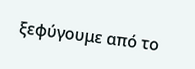ξεφύγουμε από το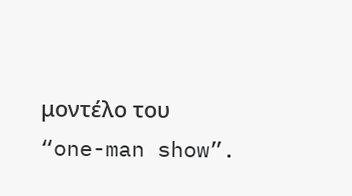μοντέλο του “one-man show”.